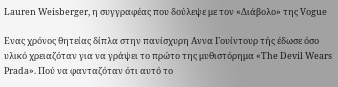Lauren Weisberger, η συγγραφέας που δούλεψε με τον «Διάβολο» της Vogue

Ενας χρόνος θητείας δίπλα στην πανίσχυρη Αννα Γουίντουρ τής έδωσε όσο υλικό χρειαζόταν για να γράψει το πρώτο της μυθιστόρημα «The Devil Wears Prada». Πού να φανταζόταν ότι αυτό το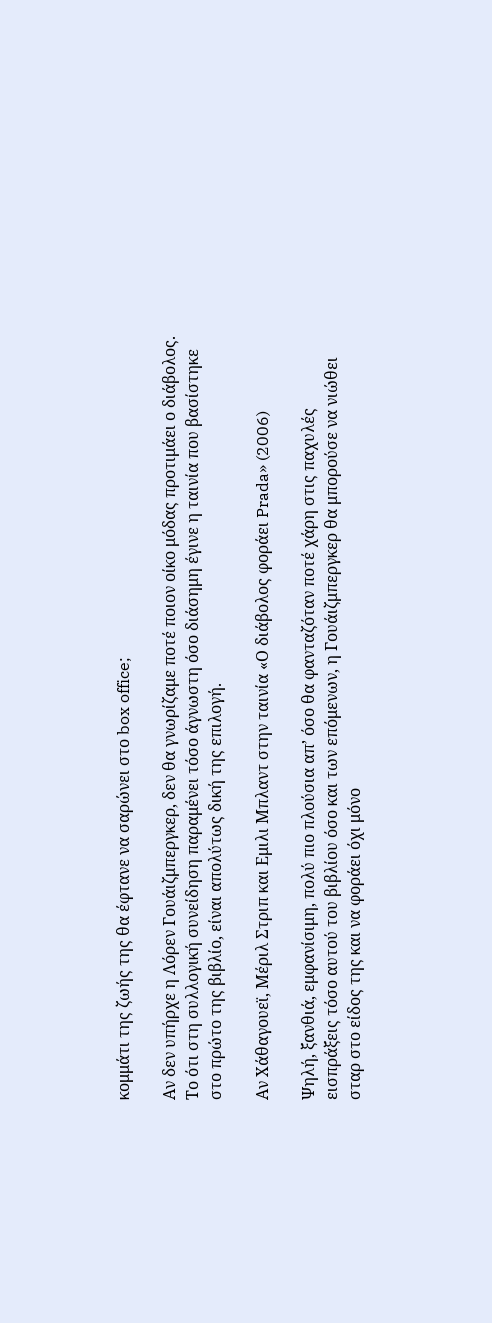κομμάτι της ζωής της θα έφτανε να σαρώνει στο box office;

Αν δεν υπήρχε η Λόρεν Γουάιζμπεργκερ, δεν θα γνωρίζαμε ποτέ ποιον οίκο μόδας προτιμάει ο διάβολος. Το ότι στη συλλογική συνείδηση παραμένει τόσο άγνωστη όσο διάσημη έγινε η ταινία που βασίστηκε στο πρώτο της βιβλίο, είναι απολύτως δική της επιλογή.

Αν Χάθαγουεϊ, Μέριλ Στριπ και Εμιλι Μπλαντ στην ταινία «Ο διάβολος φοράει Prada» (2006)

Ψηλή, ξανθιά, εμφανίσιμη, πολύ πιο πλούσια απ’ όσο θα φανταζόταν ποτέ χάρη στις παχυλές εισπράξεις τόσο αυτού του βιβλίου όσο και των επόμενων, η Γουάιζμπεργκερ θα μπορούσε να νιώθει σταρ στο είδος της και να φοράει όχι μόνο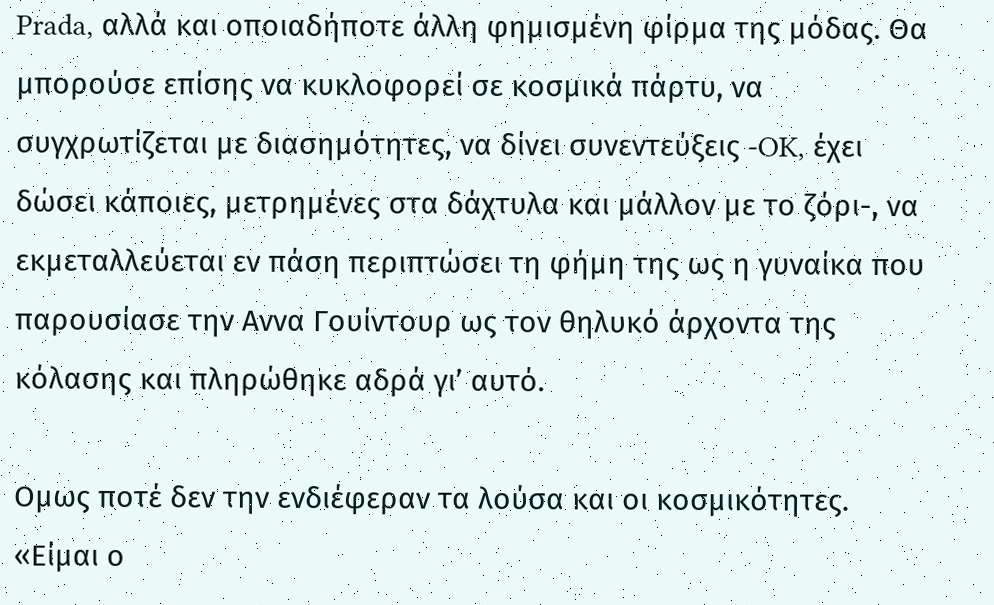Prada, αλλά και οποιαδήποτε άλλη φημισμένη φίρμα της μόδας. Θα μπορούσε επίσης να κυκλοφορεί σε κοσμικά πάρτυ, να συγχρωτίζεται με διασημότητες, να δίνει συνεντεύξεις -OK, έχει δώσει κάποιες, μετρημένες στα δάχτυλα και μάλλον με το ζόρι-, να εκμεταλλεύεται εν πάση περιπτώσει τη φήμη της ως η γυναίκα που παρουσίασε την Αννα Γουίντουρ ως τον θηλυκό άρχοντα της κόλασης και πληρώθηκε αδρά γι’ αυτό.

Ομως ποτέ δεν την ενδιέφεραν τα λούσα και οι κοσμικότητες. «Είμαι ο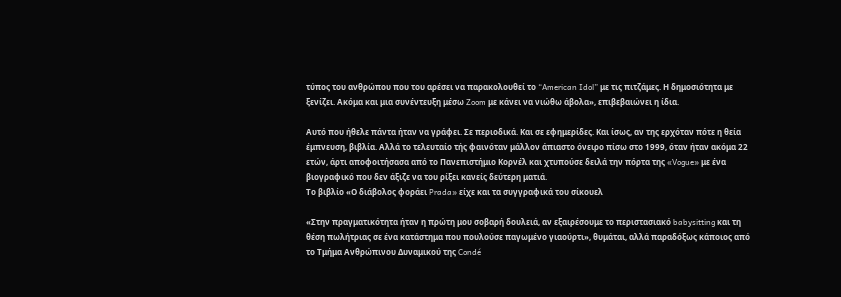τύπος του ανθρώπου που του αρέσει να παρακολουθεί το “American Idol” με τις πιτζάμες. Η δημοσιότητα με ξενίζει. Ακόμα και μια συνέντευξη μέσω Zoom με κάνει να νιώθω άβολα», επιβεβαιώνει η ίδια.

Αυτό που ήθελε πάντα ήταν να γράφει. Σε περιοδικά. Και σε εφημερίδες. Και ίσως, αν της ερχόταν πότε η θεία έμπνευση, βιβλία. Αλλά το τελευταίο τής φαινόταν μάλλον άπιαστο όνειρο πίσω στο 1999, όταν ήταν ακόμα 22 ετών, άρτι αποφοιτήσασα από το Πανεπιστήμιο Κορνέλ και χτυπούσε δειλά την πόρτα της «Vogue» με ένα βιογραφικό που δεν άξιζε να του ρίξει κανείς δεύτερη ματιά.
Το βιβλίο «Ο διάβολος φοράει Prada» είχε και τα συγγραφικά του σίκουελ

«Στην πραγματικότητα ήταν η πρώτη μου σοβαρή δουλειά, αν εξαιρέσουμε το περιστασιακό babysitting και τη θέση πωλήτριας σε ένα κατάστημα που πουλούσε παγωμένο γιαούρτι», θυμάται, αλλά παραδόξως κάποιος από το Τμήμα Ανθρώπινου Δυναμικού της Condé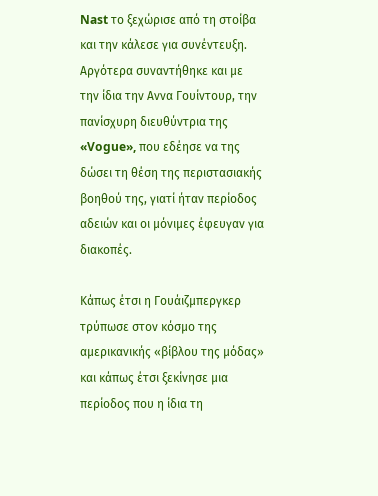Nast το ξεχώρισε από τη στοίβα και την κάλεσε για συνέντευξη. Αργότερα συναντήθηκε και με την ίδια την Αννα Γουίντουρ, την πανίσχυρη διευθύντρια της «Vogue», που εδέησε να της δώσει τη θέση της περιστασιακής βοηθού της, γιατί ήταν περίοδος αδειών και οι μόνιμες έφευγαν για διακοπές.

Κάπως έτσι η Γουάιζμπεργκερ τρύπωσε στον κόσμο της αμερικανικής «βίβλου της μόδας» και κάπως έτσι ξεκίνησε μια περίοδος που η ίδια τη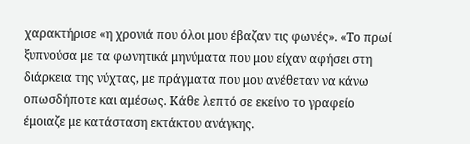χαρακτήρισε «η χρονιά που όλοι μου έβαζαν τις φωνές». «Το πρωί ξυπνούσα με τα φωνητικά μηνύματα που μου είχαν αφήσει στη διάρκεια της νύχτας, με πράγματα που μου ανέθεταν να κάνω οπωσδήποτε και αμέσως. Κάθε λεπτό σε εκείνο το γραφείο έμοιαζε με κατάσταση εκτάκτου ανάγκης.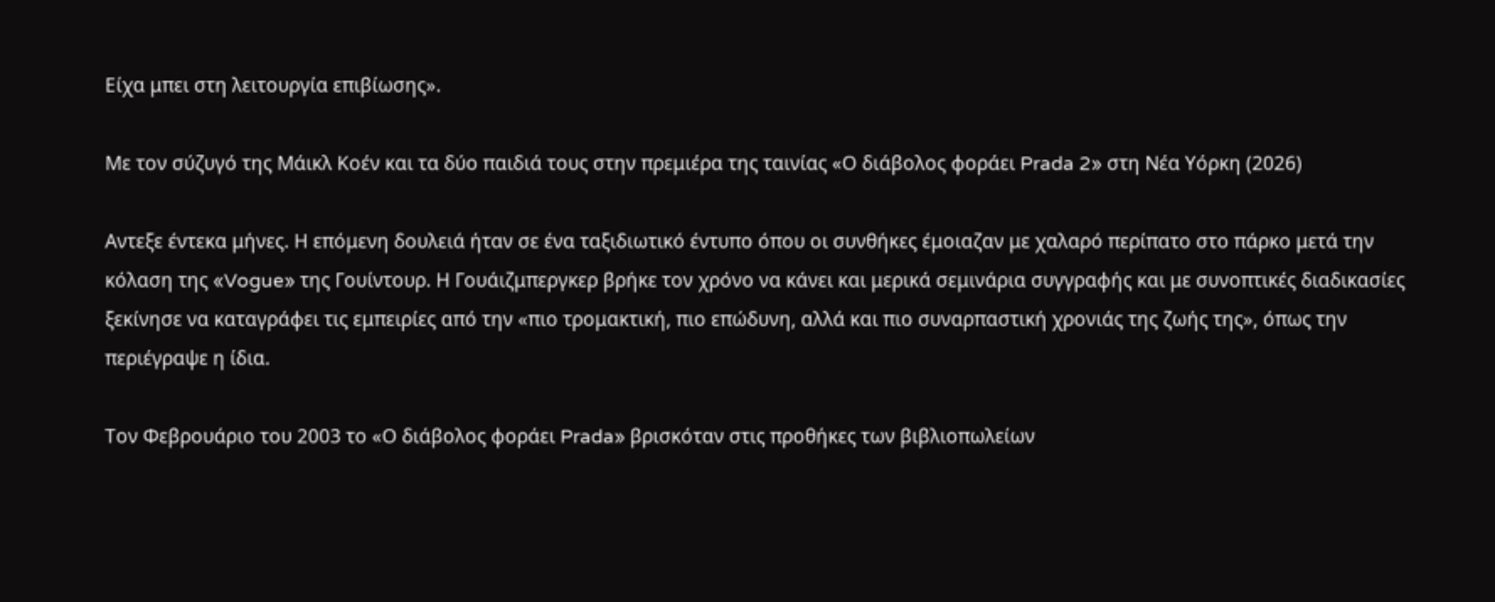Είχα μπει στη λειτουργία επιβίωσης».

Με τον σύζυγό της Μάικλ Κοέν και τα δύο παιδιά τους στην πρεμιέρα της ταινίας «Ο διάβολος φοράει Prada 2» στη Νέα Υόρκη (2026)

Αντεξε έντεκα μήνες. Η επόμενη δουλειά ήταν σε ένα ταξιδιωτικό έντυπο όπου οι συνθήκες έμοιαζαν με χαλαρό περίπατο στο πάρκο μετά την κόλαση της «Vogue» της Γουίντουρ. Η Γουάιζμπεργκερ βρήκε τον χρόνο να κάνει και μερικά σεμινάρια συγγραφής και με συνοπτικές διαδικασίες ξεκίνησε να καταγράφει τις εμπειρίες από την «πιο τρομακτική, πιο επώδυνη, αλλά και πιο συναρπαστική χρονιάς της ζωής της», όπως την περιέγραψε η ίδια.

Τον Φεβρουάριο του 2003 το «Ο διάβολος φοράει Prada» βρισκόταν στις προθήκες των βιβλιοπωλείων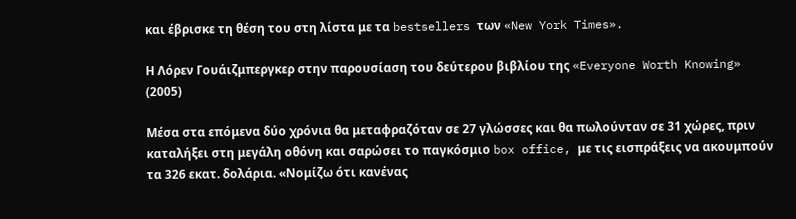και έβρισκε τη θέση του στη λίστα με τα bestsellers των «New York Times».

Η Λόρεν Γουάιζμπεργκερ στην παρουσίαση του δεύτερου βιβλίου της «Everyone Worth Knowing» (2005)

Μέσα στα επόμενα δύο χρόνια θα μεταφραζόταν σε 27 γλώσσες και θα πωλούνταν σε 31 χώρες, πριν καταλήξει στη μεγάλη οθόνη και σαρώσει το παγκόσμιο box office, με τις εισπράξεις να ακουμπούν τα 326 εκατ. δολάρια. «Νομίζω ότι κανένας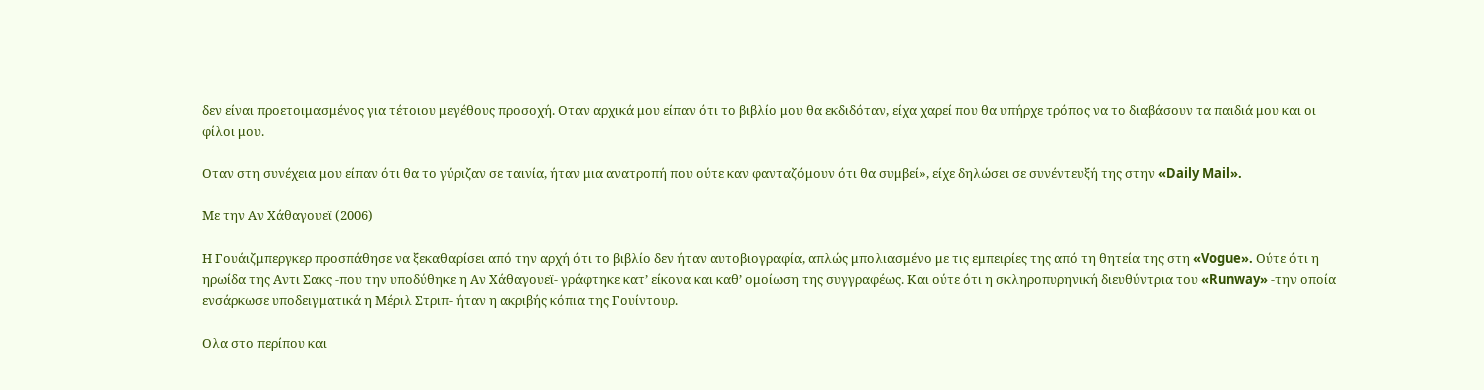δεν είναι προετοιμασμένος για τέτοιου μεγέθους προσοχή. Οταν αρχικά μου είπαν ότι το βιβλίο μου θα εκδιδόταν, είχα χαρεί που θα υπήρχε τρόπος να το διαβάσουν τα παιδιά μου και οι φίλοι μου.

Οταν στη συνέχεια μου είπαν ότι θα το γύριζαν σε ταινία, ήταν μια ανατροπή που ούτε καν φανταζόμουν ότι θα συμβεί», είχε δηλώσει σε συνέντευξή της στην «Daily Mail».

Με την Αν Χάθαγουεϊ (2006)

Η Γουάιζμπεργκερ προσπάθησε να ξεκαθαρίσει από την αρχή ότι το βιβλίο δεν ήταν αυτοβιογραφία, απλώς μπολιασμένο με τις εμπειρίες της από τη θητεία της στη «Vogue». Ούτε ότι η ηρωίδα της Αντι Σακς -που την υποδύθηκε η Αν Χάθαγουεϊ- γράφτηκε κατ’ είκονα και καθ’ ομοίωση της συγγραφέως. Και ούτε ότι η σκληροπυρηνική διευθύντρια του «Runway» -την οποία ενσάρκωσε υποδειγματικά η Μέριλ Στριπ- ήταν η ακριβής κόπια της Γουίντουρ.

Ολα στο περίπου και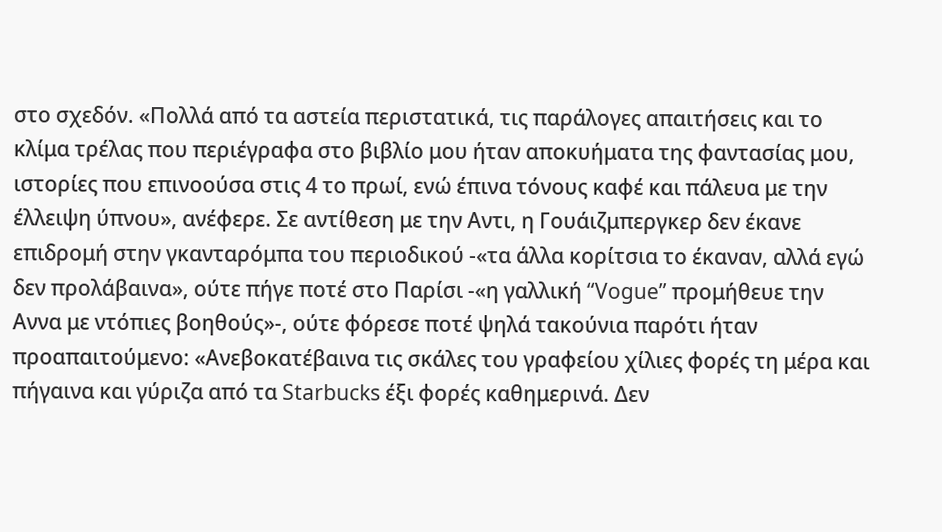στο σχεδόν. «Πολλά από τα αστεία περιστατικά, τις παράλογες απαιτήσεις και το κλίμα τρέλας που περιέγραφα στο βιβλίο μου ήταν αποκυήματα της φαντασίας μου, ιστορίες που επινοούσα στις 4 το πρωί, ενώ έπινα τόνους καφέ και πάλευα με την έλλειψη ύπνου», ανέφερε. Σε αντίθεση με την Αντι, η Γουάιζμπεργκερ δεν έκανε επιδρομή στην γκανταρόμπα του περιοδικού -«τα άλλα κορίτσια το έκαναν, αλλά εγώ δεν προλάβαινα», ούτε πήγε ποτέ στο Παρίσι -«η γαλλική “Vogue” προμήθευε την Αννα με ντόπιες βοηθούς»-, ούτε φόρεσε ποτέ ψηλά τακούνια παρότι ήταν προαπαιτούμενο: «Ανεβοκατέβαινα τις σκάλες του γραφείου χίλιες φορές τη μέρα και πήγαινα και γύριζα από τα Starbucks έξι φορές καθημερινά. Δεν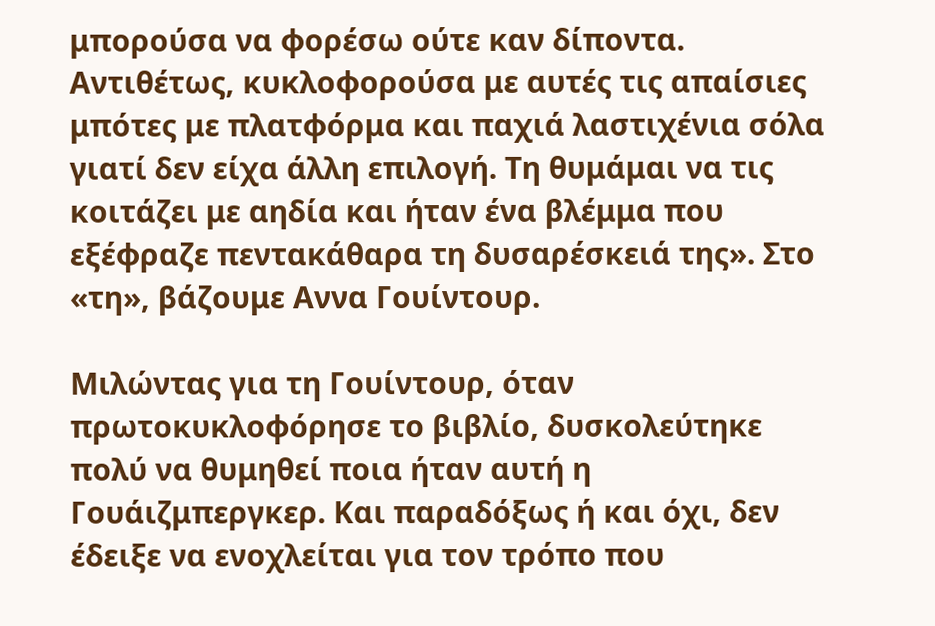μπορούσα να φορέσω ούτε καν δίποντα. Αντιθέτως, κυκλοφορούσα με αυτές τις απαίσιες μπότες με πλατφόρμα και παχιά λαστιχένια σόλα γιατί δεν είχα άλλη επιλογή. Τη θυμάμαι να τις κοιτάζει με αηδία και ήταν ένα βλέμμα που εξέφραζε πεντακάθαρα τη δυσαρέσκειά της». Στο «τη», βάζουμε Αννα Γουίντουρ.

Μιλώντας για τη Γουίντουρ, όταν πρωτοκυκλοφόρησε το βιβλίο, δυσκολεύτηκε πολύ να θυμηθεί ποια ήταν αυτή η Γουάιζμπεργκερ. Και παραδόξως ή και όχι, δεν έδειξε να ενοχλείται για τον τρόπο που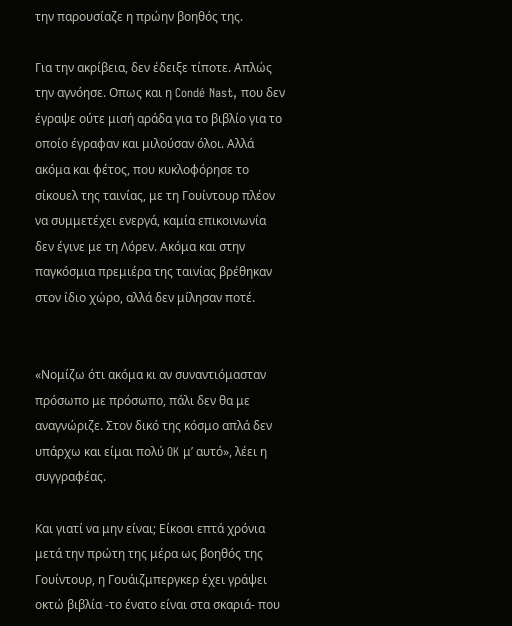την παρουσίαζε η πρώην βοηθός της.

Για την ακρίβεια, δεν έδειξε τίποτε. Απλώς την αγνόησε. Οπως και η Condé Nast, που δεν έγραψε ούτε μισή αράδα για το βιβλίο για το οποίο έγραφαν και μιλούσαν όλοι. Αλλά ακόμα και φέτος, που κυκλοφόρησε το σίκουελ της ταινίας, με τη Γουίντουρ πλέον να συμμετέχει ενεργά, καμία επικοινωνία δεν έγινε με τη Λόρεν. Ακόμα και στην παγκόσμια πρεμιέρα της ταινίας βρέθηκαν στον ίδιο χώρο, αλλά δεν μίλησαν ποτέ.


«Νομίζω ότι ακόμα κι αν συναντιόμασταν πρόσωπο με πρόσωπο, πάλι δεν θα με αναγνώριζε. Στον δικό της κόσμο απλά δεν υπάρχω και είμαι πολύ OK μ’ αυτό», λέει η συγγραφέας.

Και γιατί να μην είναι; Είκοσι επτά χρόνια μετά την πρώτη της μέρα ως βοηθός της Γουίντουρ, η Γουάιζμπεργκερ έχει γράψει οκτώ βιβλία -το ένατο είναι στα σκαριά- που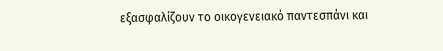εξασφαλίζουν το οικογενειακό παντεσπάνι και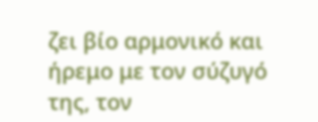ζει βίο αρμονικό και ήρεμο με τον σύζυγό της, τον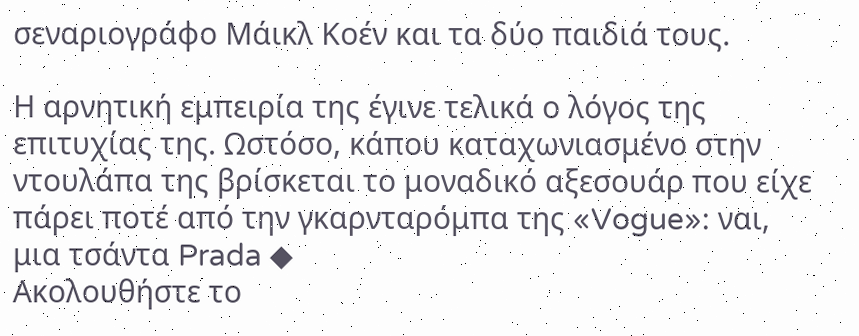σεναριογράφο Μάικλ Κοέν και τα δύο παιδιά τους.

Η αρνητική εμπειρία της έγινε τελικά ο λόγος της επιτυχίας της. Ωστόσο, κάπου καταχωνιασμένο στην ντουλάπα της βρίσκεται το μοναδικό αξεσουάρ που είχε πάρει ποτέ από την γκαρνταρόμπα της «Vogue»: ναι, μια τσάντα Prada ◆
Ακολουθήστε το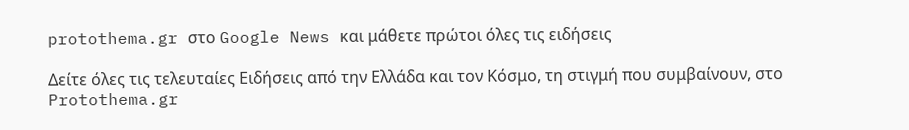protothema.gr στο Google News και μάθετε πρώτοι όλες τις ειδήσεις

Δείτε όλες τις τελευταίες Ειδήσεις από την Ελλάδα και τον Κόσμο, τη στιγμή που συμβαίνουν, στο Protothema.gr